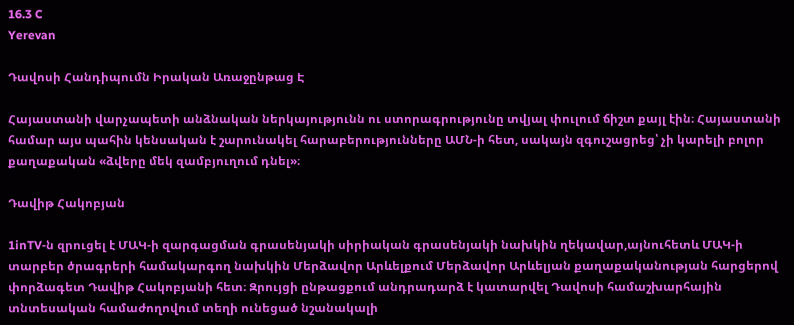16.3 C
Yerevan

Դավոսի Հանդիպումն Իրական Առաջընթաց Է

Հայաստանի վարչապետի անձնական ներկայությունն ու ստորագրությունը տվյալ փուլում ճիշտ քայլ էին։ Հայաստանի համար այս պահին կենսական է շարունակել հարաբերությունները ԱՄՆ‑ի հետ, սակայն զգուշացրեց՝ չի կարելի բոլոր քաղաքական «ձվերը մեկ զամբյուղում դնել»։

Դավիթ Հակոբյան

1inTV‑ն զրուցել է ՄԱԿ‑ի զարգացման գրասենյակի սիրիական գրասենյակի նախկին ղեկավար,այնուհետև ՄԱԿ‑ի տարբեր ծրագրերի համակարգող նախկին Մերձավոր Արևելքում Մերձավոր Արևելյան քաղաքականության հարցերով փորձագետ Դավիթ Հակոբյանի հետ։ Զրույցի ընթացքում անդրադարձ է կատարվել Դավոսի համաշխարհային տնտեսական համաժողովում տեղի ունեցած նշանակալի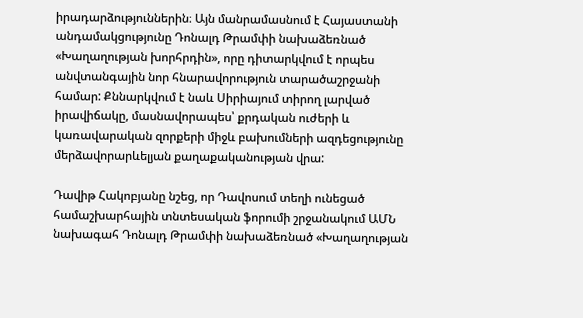իրադարձություններին։ Այն մանրամասնում է Հայաստանի անդամակցությունը Դոնալդ Թրամփի նախաձեռնած «Խաղաղության խորհրդին», որը դիտարկվում է որպես անվտանգային նոր հնարավորություն տարածաշրջանի համար: Քննարկվում է նաև Սիրիայում տիրող լարված իրավիճակը, մասնավորապես՝ քրդական ուժերի և կառավարական զորքերի միջև բախումների ազդեցությունը մերձավորարևելյան քաղաքականության վրա:

Դավիթ Հակոբյանը նշեց, որ Դավոսում տեղի ունեցած համաշխարհային տնտեսական ֆորումի շրջանակում ԱՄՆ նախագահ Դոնալդ Թրամփի նախաձեռնած «Խաղաղության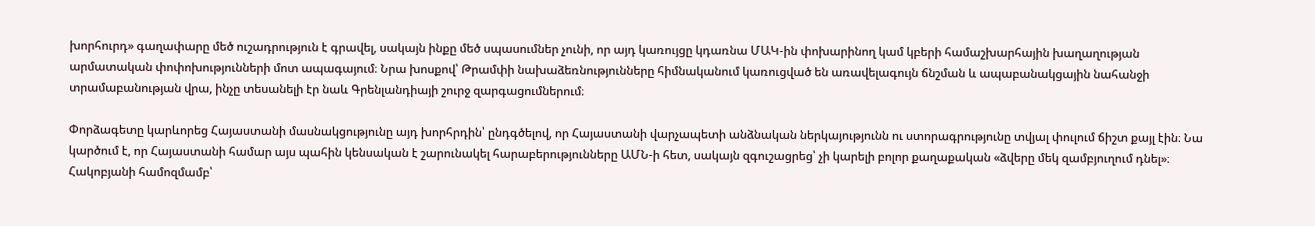խորհուրդ» գաղափարը մեծ ուշադրություն է գրավել, սակայն ինքը մեծ սպասումներ չունի, որ այդ կառույցը կդառնա ՄԱԿ-ին փոխարինող կամ կբերի համաշխարհային խաղաղության արմատական փոփոխությունների մոտ ապագայում։ Նրա խոսքով՝ Թրամփի նախաձեռնությունները հիմնականում կառուցված են առավելագույն ճնշման և ապաբանակցային նահանջի տրամաբանության վրա, ինչը տեսանելի էր նաև Գրենլանդիայի շուրջ զարգացումներում։

Փորձագետը կարևորեց Հայաստանի մասնակցությունը այդ խորհրդին՝ ընդգծելով, որ Հայաստանի վարչապետի անձնական ներկայությունն ու ստորագրությունը տվյալ փուլում ճիշտ քայլ էին։ Նա կարծում է, որ Հայաստանի համար այս պահին կենսական է շարունակել հարաբերությունները ԱՄՆ‑ի հետ, սակայն զգուշացրեց՝ չի կարելի բոլոր քաղաքական «ձվերը մեկ զամբյուղում դնել»։ Հակոբյանի համոզմամբ՝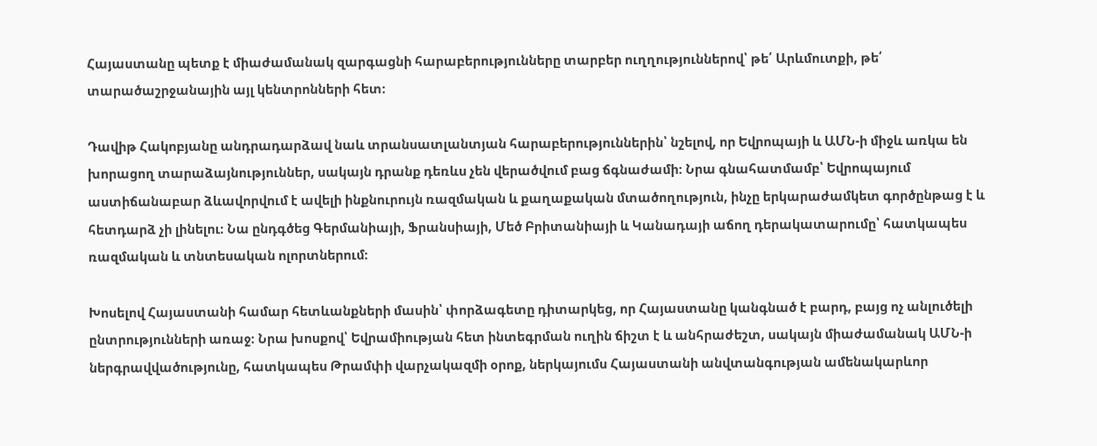Հայաստանը պետք է միաժամանակ զարգացնի հարաբերությունները տարբեր ուղղություններով՝ թե՛ Արևմուտքի, թե՛ տարածաշրջանային այլ կենտրոնների հետ։

Դավիթ Հակոբյանը անդրադարձավ նաև տրանսատլանտյան հարաբերություններին՝ նշելով, որ Եվրոպայի և ԱՄՆ‑ի միջև առկա են խորացող տարաձայնություններ, սակայն դրանք դեռևս չեն վերածվում բաց ճգնաժամի։ Նրա գնահատմամբ՝ Եվրոպայում աստիճանաբար ձևավորվում է ավելի ինքնուրույն ռազմական և քաղաքական մտածողություն, ինչը երկարաժամկետ գործընթաց է և հետդարձ չի լինելու։ Նա ընդգծեց Գերմանիայի, Ֆրանսիայի, Մեծ Բրիտանիայի և Կանադայի աճող դերակատարումը՝ հատկապես ռազմական և տնտեսական ոլորտներում։

Խոսելով Հայաստանի համար հետևանքների մասին՝ փորձագետը դիտարկեց, որ Հայաստանը կանգնած է բարդ, բայց ոչ անլուծելի ընտրությունների առաջ։ Նրա խոսքով՝ Եվրամիության հետ ինտեգրման ուղին ճիշտ է և անհրաժեշտ, սակայն միաժամանակ ԱՄՆ‑ի ներգրավվածությունը, հատկապես Թրամփի վարչակազմի օրոք, ներկայումս Հայաստանի անվտանգության ամենակարևոր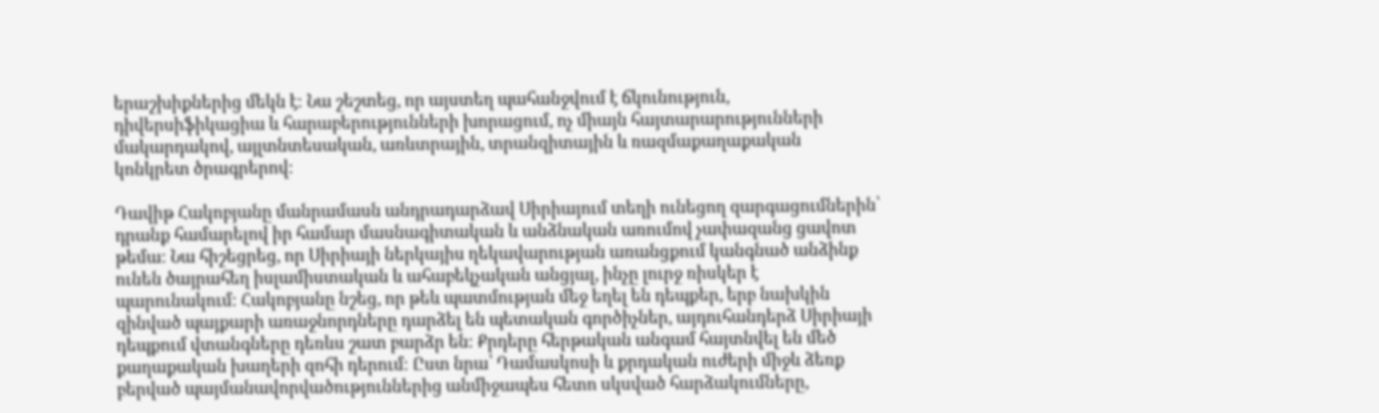երաշխիքներից մեկն է։ Նա շեշտեց, որ այստեղ պահանջվում է ճկունություն, դիվերսիֆիկացիա և հարաբերությունների խորացում, ոչ միայն հայտարարությունների մակարդակով, այլտնտեսական, առևտրային, տրանզիտային և ռազմաքաղաքական կոնկրետ ծրագրերով։

Դավիթ Հակոբյանը մանրամասն անդրադարձավ Սիրիայում տեղի ունեցող զարգացումներին՝ դրանք համարելով իր համար մասնագիտական և անձնական առումով չափազանց ցավոտ թեմա։ Նա հիշեցրեց, որ Սիրիայի ներկայիս ղեկավարության առանցքում կանգնած անձինք ունեն ծայրահեղ իսլամիստական և ահաբեկչական անցյալ, ինչը լուրջ ռիսկեր է պարունակում։ Հակոբյանը նշեց, որ թեև պատմության մեջ եղել են դեպքեր, երբ նախկին զինված պայքարի առաջնորդները դարձել են պետական գործիչներ, այդուհանդերձ Սիրիայի դեպքում վտանգները դեռևս շատ բարձր են։ Քրդերը հերթական անգամ հայտնվել են մեծ քաղաքական խաղերի զոհի դերում։ Ըստ նրա՝ Դամասկոսի և քրդական ուժերի միջև ձեռք բերված պայմանավորվածություններից անմիջապես հետո սկսված հարձակումները,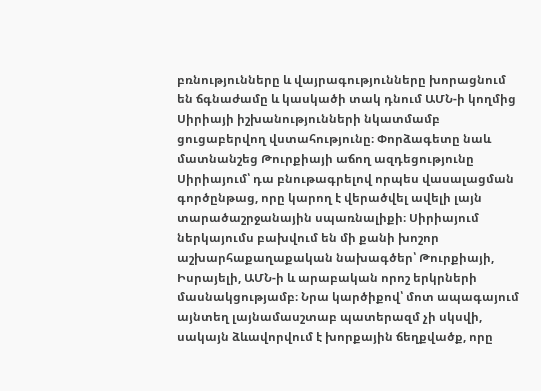բռնությունները և վայրագությունները խորացնում են ճգնաժամը և կասկածի տակ դնում ԱՄՆ‑ի կողմից Սիրիայի իշխանությունների նկատմամբ ցուցաբերվող վստահությունը։ Փորձագետը նաև մատնանշեց Թուրքիայի աճող ազդեցությունը Սիրիայում՝ դա բնութագրելով որպես վասալացման գործընթաց, որը կարող է վերածվել ավելի լայն տարածաշրջանային սպառնալիքի։ Սիրիայում ներկայումս բախվում են մի քանի խոշոր աշխարհաքաղաքական նախագծեր՝ Թուրքիայի, Իսրայելի, ԱՄՆ‑ի և արաբական որոշ երկրների մասնակցությամբ։ Նրա կարծիքով՝ մոտ ապագայում այնտեղ լայնամասշտաբ պատերազմ չի սկսվի, սակայն ձևավորվում է խորքային ճեղքվածք, որը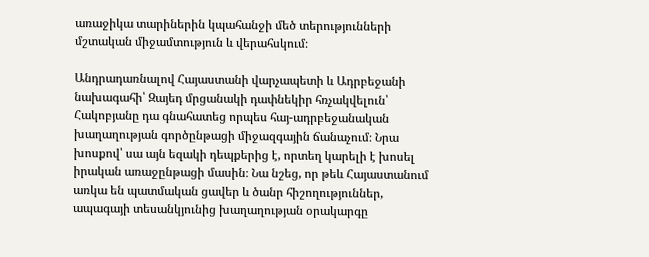առաջիկա տարիներին կպահանջի մեծ տերությունների մշտական միջամտություն և վերահսկում։

Անդրադառնալով Հայաստանի վարչապետի և Ադրբեջանի նախագահի՝ Զայեդ մրցանակի դափնեկիր հռչակվելուն՝ Հակոբյանը դա գնահատեց որպես հայ-ադրբեջանական խաղաղության գործընթացի միջազգային ճանաչում։ Նրա խոսքով՝ սա այն եզակի դեպքերից է, որտեղ կարելի է խոսել իրական առաջընթացի մասին։ Նա նշեց, որ թեև Հայաստանում առկա են պատմական ցավեր և ծանր հիշողություններ, ապագայի տեսանկյունից խաղաղության օրակարգը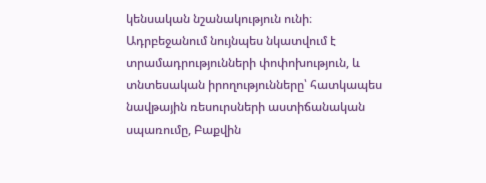կենսական նշանակություն ունի։ Ադրբեջանում նույնպես նկատվում է տրամադրությունների փոփոխություն, և տնտեսական իրողությունները՝ հատկապես նավթային ռեսուրսների աստիճանական սպառումը, Բաքվին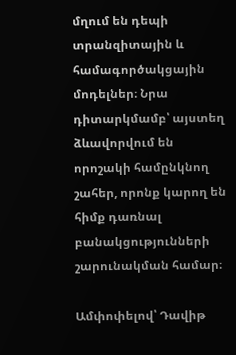մղում են դեպի տրանզիտային և համագործակցային մոդելներ։ Նրա դիտարկմամբ՝ այստեղ ձևավորվում են որոշակի համընկնող շահեր, որոնք կարող են հիմք դառնալ բանակցությունների շարունակման համար։

Ամփոփելով՝ Դավիթ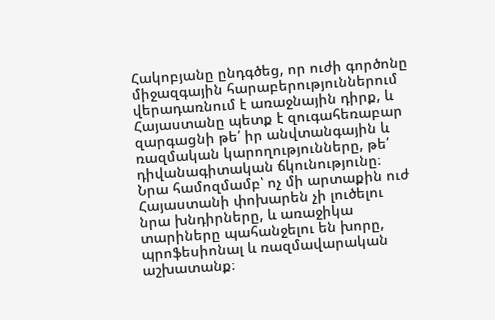Հակոբյանը ընդգծեց, որ ուժի գործոնը միջազգային հարաբերություններում վերադառնում է առաջնային դիրք, և Հայաստանը պետք է զուգահեռաբար զարգացնի թե՛ իր անվտանգային և ռազմական կարողությունները, թե՛ դիվանագիտական ճկունությունը։ Նրա համոզմամբ՝ ոչ մի արտաքին ուժ Հայաստանի փոխարեն չի լուծելու նրա խնդիրները, և առաջիկա տարիները պահանջելու են խորը, պրոֆեսիոնալ և ռազմավարական աշխատանք։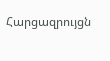Հարցազրույցն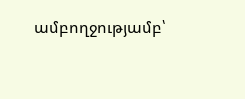ամբողջությամբ՝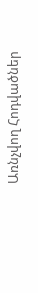Առնչվող Հոդվածներ